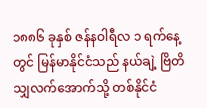၁၈၈၆ ခုနှစ် ဇန်နဝါရီလ ၁ ရက်နေ့တွင် မြန်မာနိုင်ငံသည် နယ်ချဲ့ ဗြိတိသျှလက်အောက်သို့ တစ်နိုင်ငံ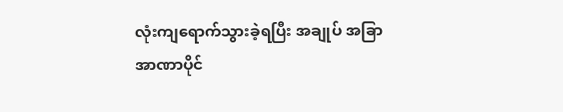လုံးကျရောက်သွားခဲ့ရပြီး အချုပ် အခြာအာဏာပိုင်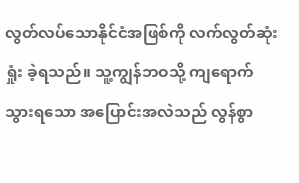လွတ်လပ်သောနိုင်ငံအဖြစ်ကို လက်လွတ်ဆုံးရှုံး ခဲ့ရသည်။ သူ့ကျွန်ဘဝသို့ ကျရောက်သွားရသော အပြောင်းအလဲသည် လွန်စွာ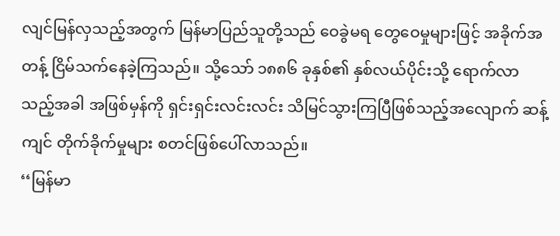လျင်မြန်လှသည့်အတွက် မြန်မာပြည်သူတို့သည် ဝေခွဲမရ တွေဝေမှုများဖြင့် အခိုက်အတန့် ငြိမ်သက်နေခဲ့ကြသည်။ သို့သော် ၁၈၈၆ ခုနှစ်၏ နှစ်လယ်ပိုင်းသို့ ရောက်လာသည့်အခါ အဖြစ်မှန်ကို ရှင်းရှင်းလင်းလင်း သိမြင်သွားကြပြီဖြစ်သည့်အလျောက် ဆန့်ကျင် တိုက်ခိုက်မှုများ စတင်ဖြစ်ပေါ်လာသည်။
‘‘မြန်မာ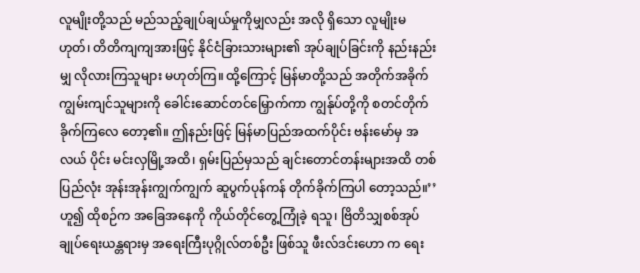လူမျိုးတို့သည် မည်သည့်ချုပ်ချယ်မှုကိုမျှလည်း အလို ရှိသော လူမျိုးမဟုတ်၊ တိတိကျကျအားဖြင့် နိုင်ငံခြားသားများ၏ အုပ်ချုပ်ခြင်းကို နည်းနည်းမျှ လိုလားကြသူများ မဟုတ်ကြ။ ထို့ကြောင့် မြန်မာတို့သည် အတိုက်အခိုက် ကျွမ်းကျင်သူများကို ခေါင်းဆောင်တင်မြှောက်ကာ ကျွန်ုပ်တို့ကို စတင်တိုက်ခိုက်ကြလေ တော့၏။ ဤနည်းဖြင့် မြန်မာပြည်အထက်ပိုင်း ဗန်းမော်မှ အလယ် ပိုင်း မင်းလှမြို့အထိ၊ ရှမ်းပြည်မှသည် ချင်းတောင်တန်းများအထိ တစ်ပြည်လုံး အုန်းအုန်းကျွက်ကျွက် ဆူပွက်ပုန်ကန် တိုက်ခိုက်ကြပါ တော့သည်။’’ဟူ၍ ထိုစဉ်က အခြေအနေကို ကိုယ်တိုင်တွေ့ကြုံခဲ့ ရသူ၊ ဗြိတိသျှစစ်အုပ်ချုပ်ရေးယန္တရားမှ အရေးကြီးပုဂ္ဂိုလ်တစ်ဦး ဖြစ်သူ ဖီးလ်ဒင်းဟော က ရေး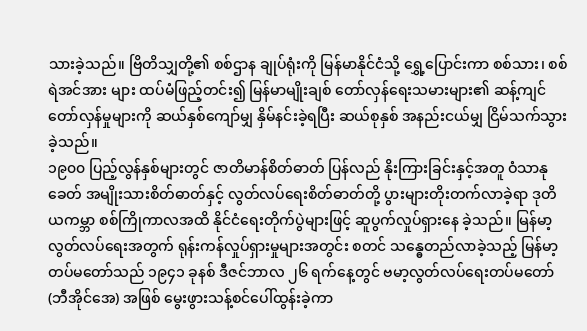သားခဲ့သည်။ ဗြိတိသျှတို့၏ စစ်ဌာန ချုပ်ရုံးကို မြန်မာနိုင်ငံသို့ ရွှေ့ပြောင်းကာ စစ်သား၊ စစ်ရဲအင်အား များ ထပ်မံဖြည့်တင်း၍ မြန်မာမျိုးချစ် တော်လှန်ရေးသမားများ၏ ဆန့်ကျင်တော်လှန်မှုများကို ဆယ်နှစ်ကျော်မျှ နှိမ်နင်းခဲ့ရပြီး ဆယ်စုနှစ် အနည်းငယ်မျှ ငြိမ်သက်သွားခဲ့သည်။
၁၉၀၀ ပြည့်လွန်နှစ်များတွင် ဇာတိမာန်စိတ်ဓာတ် ပြန်လည် နိုးကြားခြင်းနှင့်အတူ ဝံသာနုခေတ် အမျိုးသားစိတ်ဓာတ်နှင့် လွတ်လပ်ရေးစိတ်ဓာတ်တို့ ပွားများတိုးတက်လာခဲ့ရာ ဒုတိယကမ္ဘာ စစ်ကြိုကာလအထိ နိုင်ငံရေးတိုက်ပွဲများဖြင့် ဆူပွက်လှုပ်ရှားနေ ခဲ့သည်။ မြန်မာ့လွတ်လပ်ရေးအတွက် ရုန်းကန်လှုပ်ရှားမှုများအတွင်း စတင် သန္ဓေတည်လာခဲ့သည့် မြန်မာ့တပ်မတော်သည် ၁၉၄၁ ခုနစ် ဒီဇင်ဘာလ ၂၆ ရက်နေ့တွင် ဗမာ့လွတ်လပ်ရေးတပ်မတော် (ဘီအိုင်အေ) အဖြစ် မွေးဖွားသန့်စင်ပေါ်ထွန်းခဲ့ကာ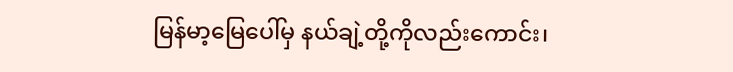မြန်မာ့မြေပေါ်မှ နယ်ချဲ့တို့ကိုလည်းကောင်း၊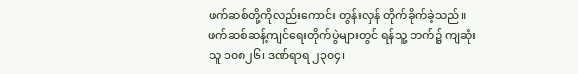ဖက်ဆစ်တို့ကိုလည်းကောင်း တွန်းလှန် တိုက်ခိုက်ခဲ့သည်။ ဖက်ဆစ်ဆန့်ကျင်ရေးတိုက်ပွဲများတွင် ရန်သူ့ ဘက်၌ ကျဆုံးသူ ၁၀၈၂၆၊ ဒဏ်ရာရ ၂၃၀၄၊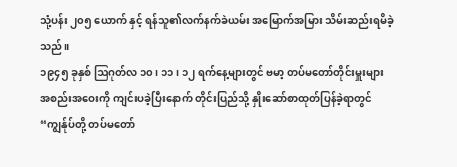သုံ့ပန်း ၂၀၅ ယောက် နှင့် ရန်သူ၏လက်နက်ခဲယမ်း အမြောက်အမြား သိမ်းဆည်းရမိခဲ့သည်။
၁၉၄၅ ခုနှစ် ဩဂုတ်လ ၁၀၊ ၁၁၊ ၁၂ ရက်နေ့များတွင် ဗမာ့ တပ်မတော်တိုင်းမှူးများ အစည်းအဝေးကို ကျင်းပခဲ့ပြီးနောက် တိုင်းပြည်သို့ နှိုးဆော်စာထုတ်ပြန်ခဲ့ရာတွင် “ကျွန်ုပ်တို့ တပ်မတော်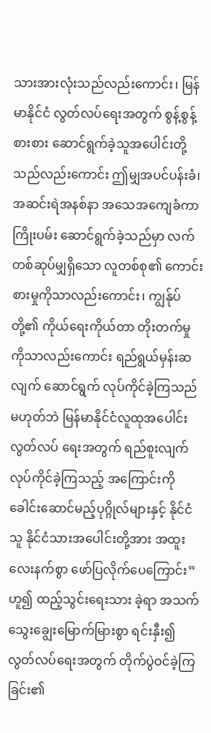သားအားလုံးသည်လည်းကောင်း၊ မြန်မာနိုင်ငံ လွတ်လပ်ရေးအတွက် စွန့်စွန့်စားစား ဆောင်ရွက်ခဲ့သူအပေါင်းတို့သည်လည်းကောင်း ဤမျှအပင်ပန်းခံ၊ အဆင်းရဲအနစ်နာ အသေအကျေခံကာ ကြိုးပမ်း ဆောင်ရွက်ခဲ့သည်မှာ လက်တစ်ဆုပ်မျှရှိသော လူတစ်စု၏ ကောင်းစားမှုကိုသာလည်းကောင်း၊ ကျွန်ုပ်တို့၏ ကိုယ်ရေးကိုယ်တာ တိုးတက်မှုကိုသာလည်းကောင်း ရည်ရွယ်မှန်းဆလျက် ဆောင်ရွက် လုပ်ကိုင်ခဲ့ကြသည်မဟုတ်ဘဲ မြန်မာနိုင်ငံလူထုအပေါင်း လွတ်လပ် ရေးအတွက် ရည်စူးလျက် လုပ်ကိုင်ခဲ့ကြသည့် အကြောင်းကို ခေါင်းဆောင်မည့်ပုဂ္ဂိုလ်များနှင့် နိုင်ငံသူ နိုင်ငံသားအပေါင်းတို့အား အထူးလေးနက်စွာ ဖော်ပြလိုက်ပေကြောင်း” ဟူ၍ ထည့်သွင်းရေးသား ခဲ့ရာ အသက်သွေးချွေးမြောက်မြားစွာ ရင်းနှီး၍ လွတ်လပ်ရေးအတွက် တိုက်ပွဲဝင်ခဲ့ကြခြင်း၏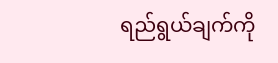ရည်ရွယ်ချက်ကို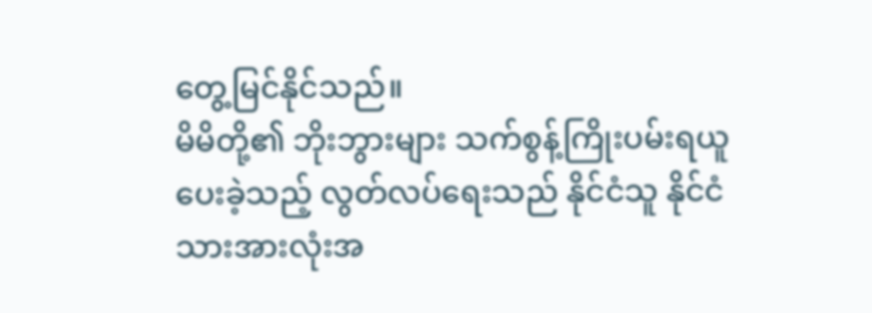တွေ့မြင်နိုင်သည်။
မိမိတို့၏ ဘိုးဘွားများ သက်စွန့်ကြိုးပမ်းရယူပေးခဲ့သည့် လွတ်လပ်ရေးသည် နိုင်ငံသူ နိုင်ငံသားအားလုံးအ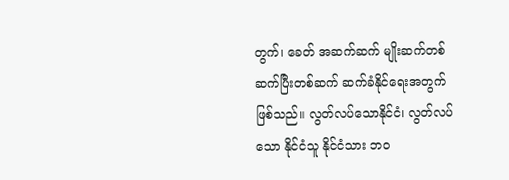တွက်၊ ခေတ် အဆက်ဆက် မျိုးဆက်တစ်ဆက်ပြီးတစ်ဆက် ဆက်ခံနိုင်ရေးအတွက် ဖြစ်သည်။ လွတ်လပ်သောနိုင်ငံ၊ လွတ်လပ်သော နိုင်ငံသူ နိုင်ငံသား ဘဝ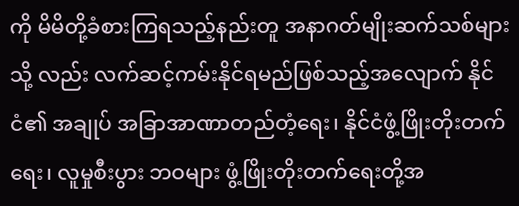ကို မိမိတို့ခံစားကြရသည့်နည်းတူ အနာဂတ်မျိုးဆက်သစ်များသို့ လည်း လက်ဆင့်ကမ်းနိုင်ရမည်ဖြစ်သည့်အလျောက် နိုင်ငံ၏ အချုပ် အခြာအာဏာတည်တံ့ရေး၊ နိုင်ငံဖွံ့ဖြိုးတိုးတက်ရေး၊ လူမှုစီးပွား ဘဝများ ဖွံ့ဖြိုးတိုးတက်ရေးတို့အ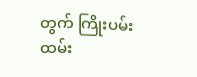တွက် ကြိုးပမ်းထမ်း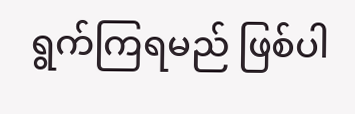ရွက်ကြရမည် ဖြစ်ပါ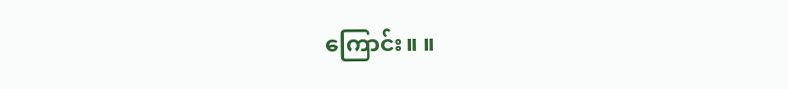ကြောင်း။ ။